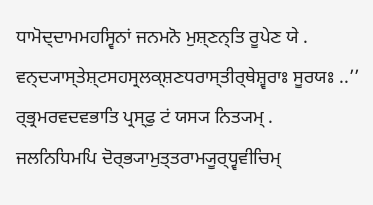ਧਾਮੋਦ੍ਦਾਮਮਹਸ੍ਵਿਨਾਂ ਜਨਮਨੋ ਮੁਸ਼੍ਣਨ੍ਤਿ ਰੂਪੇਣ ਯੇ .
ਵਨ੍ਦ੍ਯਾਸ੍ਤੇਸ਼੍ਟਸਹਸ੍ਰਲਕ੍ਸ਼ਣਧਰਾਸ੍ਤੀਰ੍ਥੇਸ਼੍ਵਰਾਃ ਸੂਰਯਃ ..’’
ਰ੍ਭ੍ਰਮਰਵਦਵਭਾਤਿ ਪ੍ਰਸ੍ਫੁ ਟਂ ਯਸ੍ਯ ਨਿਤ੍ਯਮ੍ .
ਜਲਨਿਧਿਮਪਿ ਦੋਰ੍ਭ੍ਯਾਮੁਤ੍ਤਰਾਮ੍ਯੂਰ੍ਧ੍ਵਵੀਚਿਮ੍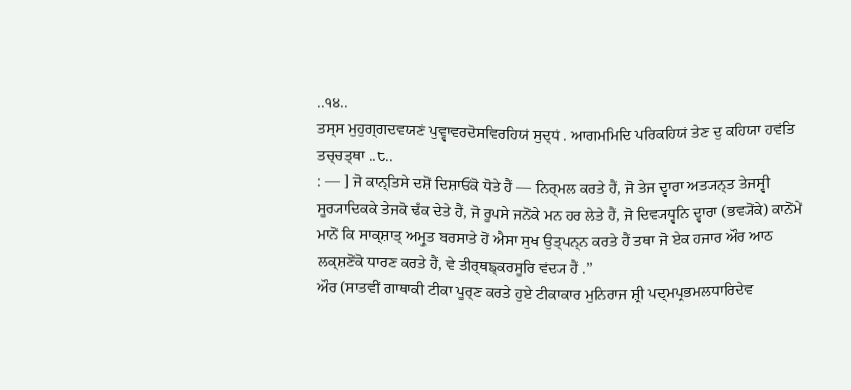..੧੪..
ਤਸ੍ਸ ਮੁਹੁਗ੍ਗਦਵਯਣਂ ਪੁਵ੍ਵਾਵਰਦੋਸਵਿਰਹਿਯਂ ਸੁਦ੍ਧਂ . ਆਗਮਮਿਦਿ ਪਰਿਕਹਿਯਂ ਤੇਣ ਦੁ ਕਹਿਯਾ ਹਵਂਤਿ ਤਚ੍ਚਤ੍ਥਾ ..੮..
: — ] ਜੋ ਕਾਨ੍ਤਿਸੇ ਦਸ਼ੋਂ ਦਿਸ਼ਾਓਂਕੋ ਧੋਤੇ ਹੈਂ — ਨਿਰ੍ਮਲ ਕਰਤੇ ਹੈਂ, ਜੋ ਤੇਜ ਦ੍ਵਾਰਾ ਅਤ੍ਯਨ੍ਤ ਤੇਜਸ੍ਵੀ ਸੂਰ੍ਯਾਦਿਕਕੇ ਤੇਜਕੋ ਢਁਕ ਦੇਤੇ ਹੈਂ, ਜੋ ਰੂਪਸੇ ਜਨੋਂਕੇ ਮਨ ਹਰ ਲੇਤੇ ਹੈਂ, ਜੋ ਦਿਵ੍ਯਧ੍ਵਨਿ ਦ੍ਵਾਰਾ (ਭਵ੍ਯੋਂਕੇ) ਕਾਨੋਂਮੇਂ ਮਾਨੋਂ ਕਿ ਸਾਕ੍ਸ਼ਾਤ੍ ਅਮ੍ਰੁਤ ਬਰਸਾਤੇ ਹੋਂ ਐਸਾ ਸੁਖ ਉਤ੍ਪਨ੍ਨ ਕਰਤੇ ਹੈਂ ਤਥਾ ਜੋ ਏਕ ਹਜਾਰ ਔਰ ਆਠ ਲਕ੍ਸ਼ਣੋਂਕੋ ਧਾਰਣ ਕਰਤੇ ਹੈਂ, ਵੇ ਤੀਰ੍ਥਙ੍ਕਰਸੂਰਿ ਵਂਦ੍ਯ ਹੈਂ .’’
ਔਰ (ਸਾਤਵੀਂ ਗਾਥਾਕੀ ਟੀਕਾ ਪੂਰ੍ਣ ਕਰਤੇ ਹੁਏ ਟੀਕਾਕਾਰ ਮੁਨਿਰਾਜ ਸ਼੍ਰੀ ਪਦ੍ਮਪ੍ਰਭਮਲਧਾਰਿਦੇਵ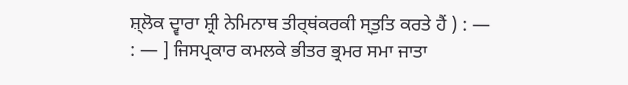ਸ਼੍ਲੋਕ ਦ੍ਵਾਰਾ ਸ਼੍ਰੀ ਨੇਮਿਨਾਥ ਤੀਰ੍ਥਂਕਰਕੀ ਸ੍ਤੁਤਿ ਕਰਤੇ ਹੈਂ ) : —
: — ] ਜਿਸਪ੍ਰਕਾਰ ਕਮਲਕੇ ਭੀਤਰ ਭ੍ਰਮਰ ਸਮਾ ਜਾਤਾ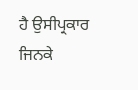ਹੈ ਉਸੀਪ੍ਰਕਾਰ ਜਿਨਕੇ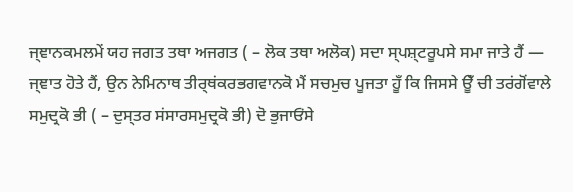ਜ੍ਞਾਨਕਮਲਮੇਂ ਯਹ ਜਗਤ ਤਥਾ ਅਜਗਤ ( – ਲੋਕ ਤਥਾ ਅਲੋਕ) ਸਦਾ ਸ੍ਪਸ਼੍ਟਰੂਪਸੇ ਸਮਾ ਜਾਤੇ ਹੈਂ — ਜ੍ਞਾਤ ਹੋਤੇ ਹੈਂ, ਉਨ ਨੇਮਿਨਾਥ ਤੀਰ੍ਥਂਕਰਭਗਵਾਨਕੋ ਮੈਂ ਸਚਮੁਚ ਪੂਜਤਾ ਹੂਁ ਕਿ ਜਿਸਸੇ ਊਁ ਚੀ ਤਰਂਗੋਂਵਾਲੇ ਸਮੁਦ੍ਰਕੋ ਭੀ ( – ਦੁਸ੍ਤਰ ਸਂਸਾਰਸਮੁਦ੍ਰਕੋ ਭੀ) ਦੋ ਭੁਜਾਓਂਸੇ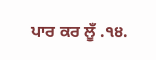ਪਾਰ ਕਰ ਲੂਁ .੧੪.